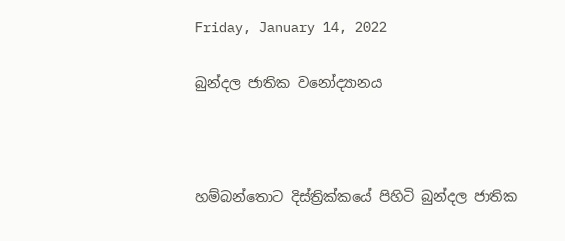Friday, January 14, 2022

බුන්දල ජාතික වනෝද්‍යානය



හම්බන්තොට දිස්ත්‍රික්කයේ පිහිටි බුන්දල ජාතික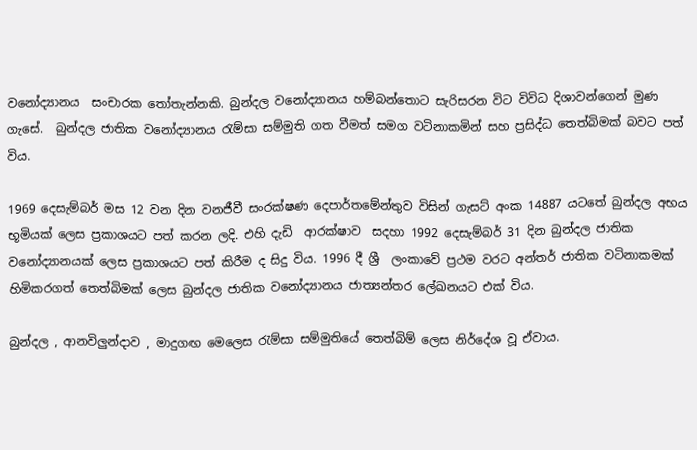වනෝද්‍යානය  සංචාරක තෝතැන්නකි. බුන්දල වනෝද්‍යානය හම්බන්තොට සැරිසරන විට විවිධ දිශාවන්ගෙන් මුණ ගැසේ.  බුන්දල ජාතික වනෝද්‍යානය රැම්සා සම්මුති ගත වීමත් සමග වටිනාකමින් සහ ප්‍රසිද්ධ තෙත්බිමක් බවට පත් විය.

1969 දෙසැම්බර් මස 12 වන දින වනජීවී සංරක්ෂණ දෙපාර්තමේන්තුව විසින් ගැසට් අංක 14887 යටතේ බුන්දල අභය භූමියක් ලෙස ප්‍රකාශයට පත් කරන ලදි. එහි දැඩි  ආරක්ෂාව  සදහා 1992 දෙසැම්බර් 31 දින බුන්දල ජාතික වනෝද්‍යානයක් ලෙස ප්‍රකාශයට පත් කිරීම ද සිදු විය. 1996 දී ශ්‍රී  ලංකාවේ ප්‍රථම වරට අන්තර් ජාතික වටිනාකමක් හිමිකරගත් තෙත්බිමක් ලෙස බුන්දල ජාතික වනෝද්‍යානය ජාත්‍යන්තර ලේඛනයට එක් විය.

බුන්දල , ආනවිලුන්දාව , මාදුගඟ මෙලෙස රැම්සා සම්මුතියේ තෙත්බිම් ලෙස නිර්දේශ වූ ඒවාය.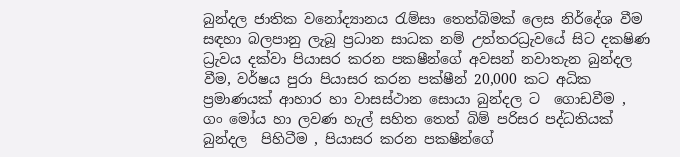බුන්දල ජාතික වනෝද්‍යානය රැම්සා තෙත්බිමක් ලෙස නිර්දේශ වීම සඳහා බලපානු ලැබූ ප්‍රධාන සාධක නම් උත්තරධ්‍රැවයේ සිට දක‍ෂිණ ධ්‍රැවය දක්වා පියාසර කරන පක‍ෂීන්ගේ අවසන් නවාතැන බුන්දල වීම, වර්ෂය පුරා පියාසර කරන පක්ෂීන් 20,000 කට අධික ප්‍රමාණයක් ආහාර හා වාසස්ථාන සොයා බුන්දල ට  ගොඩවීම , ගං මෝය හා ලවණ හැල් සහිත තෙත් බිම් පරිසර පද්ධතියක් බුන්දල  පිහිටීම , පියාසර කරන පක‍ෂීන්ගේ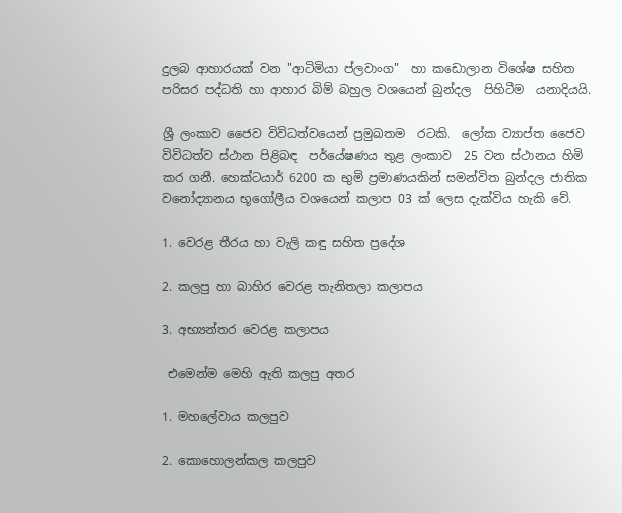දුලබ ආහාරයක් වන "ආටිමියා ප්ලවාංග"  හා කඩොලාන විශේෂ සහිත පරිසර පද්ධති හා ආහාර බිම් බහුල වශයෙන් බුන්දල  පිහිටීම  යනාදියයි.

ශ්‍රී ලංකාව ජෛව විවිධත්වයෙන් ප්‍රමුඛතම  රටකි.  ලෝක ව්‍යාප්ත ජෛව විවිධත්ව ස්ථාන පිළිබඳ  පර්යේෂණය තුළ ලංකාව  25 වන ස්ථානය හිමි කර ගනී. හෙක්ටයාර් 6200 ක භුමි ප්‍රමාණයකින් සමන්විත බුන්දල ජාතික වනෝද්‍යානය භූගෝලීය වශයෙන් කලාප 03 ක් ලෙස දැක්විය හැකි වේ.

1. වෙරළ තීරය හා වැලි කඳු සහිත ප්‍රදේශ

2. කලපු හා බාහිර වෙරළ තැනිතලා කලාපය

3. අභ්‍යන්තර වෙරළ කලාපය

 එමෙන්ම මෙහි ඇති කලපු අතර

1. මහලේවාය කලපුව

2. කොහොලන්කල කලපුව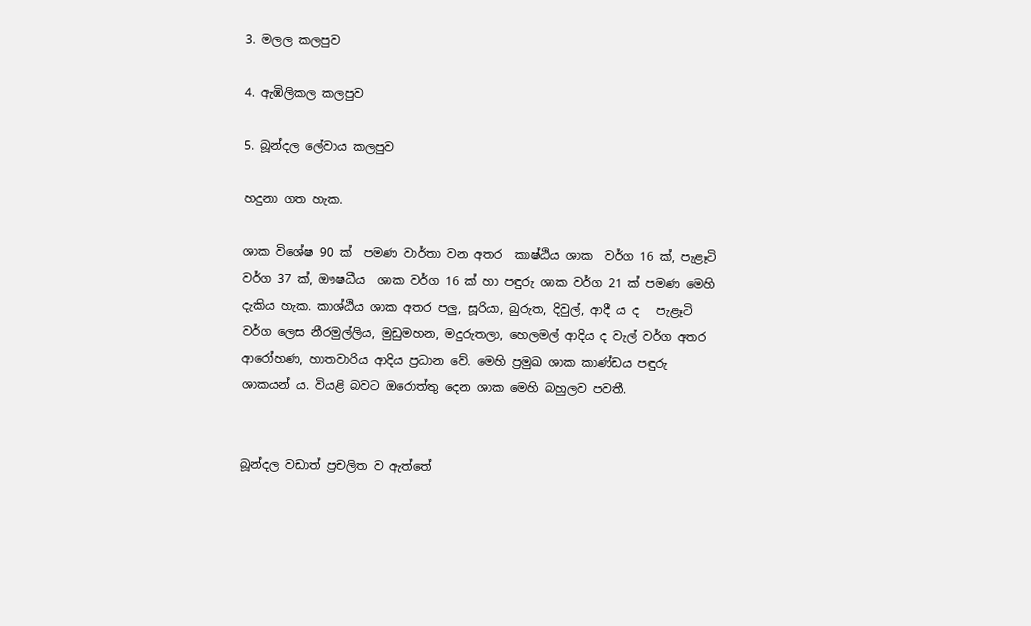3. මලල කලපුව

4. ඇඹිලිකල කලපුව

5. බූන්දල ලේවාය කලපුව

හදුනා ගත හැක.

ශාක විශේෂ 90 ක්  පමණ වාර්තා වන අතර  කාෂ්ඨිය ශාක  වර්ග 16 ක්, පැළෑටි වර්ග 37 ක්, ඖෂධීය  ශාක වර්ග 16 ක් හා පඳුරු ශාක වර්ග 21 ක් පමණ මෙහි දැකිය හැක. කාශ්ඨිය ශාක අතර පලු, සූරියා, බුරුත, දිවුල්, ආදී ය ද   පැළෑටි වර්ග ලෙස නීරමුල්ලිය, මුඩුමහන, මදුරුතලා, හෙලමල් ආදිය ද වැල් වර්ග අතර ආරෝහණ, හාතවාරිය ආදිය ප්‍රධාන වේ. මෙහි ප්‍රමුඛ ශාක කාණ්ඩය පඳුරු ශාකයන් ය. වියළි බව‍ට ඔරොත්තු දෙන ශාක මෙහි බහුලව පවතී.


බූන්දල වඩාත් ප්‍රචලිත ව ඇත්තේ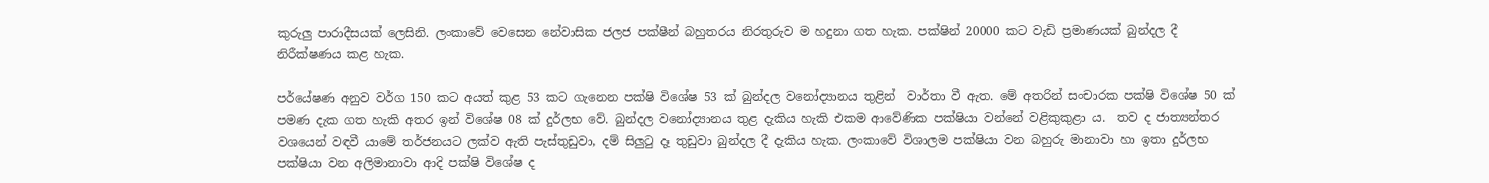කුරුලු පාරාදීසයක් ලෙසිනි. ලංකාවේ වෙසෙන නේවාසික ජලජ පක්ෂීන් බහුතරය නිරතුරුව ම හදුනා ගත හැක. පක්ෂින් 20000 කට වැඩි ප්‍රමාණයක් බුන්දල දී නිරීක්ෂණය කළ හැක.

පර්යේෂණ අනුව වර්ග 150 කට අයත් කුළ 53 ක‍ට ගැනෙන පක්ෂි විශේෂ 53 ක් බුන්දල වනෝද්‍යානය තුළින්  වාර්තා වී ඇත. මේ අතරින් සංචාරක පක්ෂි විශේෂ 50 ක් පමණ දැක ගත හැකි අතර ඉන් විශේෂ 08 ක් දුර්ලභ වේ. බුන්දල වනෝද්‍යානය තුළ දැකිය හැකි එකම ආවේණික පක්ෂියා වන්නේ වළිකුකුළා ය.  තව ද ජාත්‍යන්තර වශයෙන් වඳවී යාමේ තර්ජනයට ලක්ව ඇති පැස්තුඩුවා, දම් සිලු‍ටු දෑ තුඩුවා බුන්දල දී දැකිය හැක. ලංකාවේ විශාලම පක්ෂියා වන බහුරු මානාවා හා ඉතා දුර්ලභ පක්ෂියා වන අලිමානාවා ආදි පක්ෂි විශේෂ ද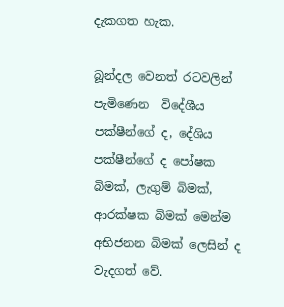දැකගත හැක.

බූන්දල වෙනත් රටවලින් පැමිණෙන  විදේශීය  පක්ෂීන්ගේ ද, දේශිය පක්ෂීන්ගේ ද පෝෂක බිමක්, ලැගුම් බිමක්, ආරක්ෂක බිමක් මෙන්ම අභිජනන බිමක් ලෙසින් ද වැදගත් වේ.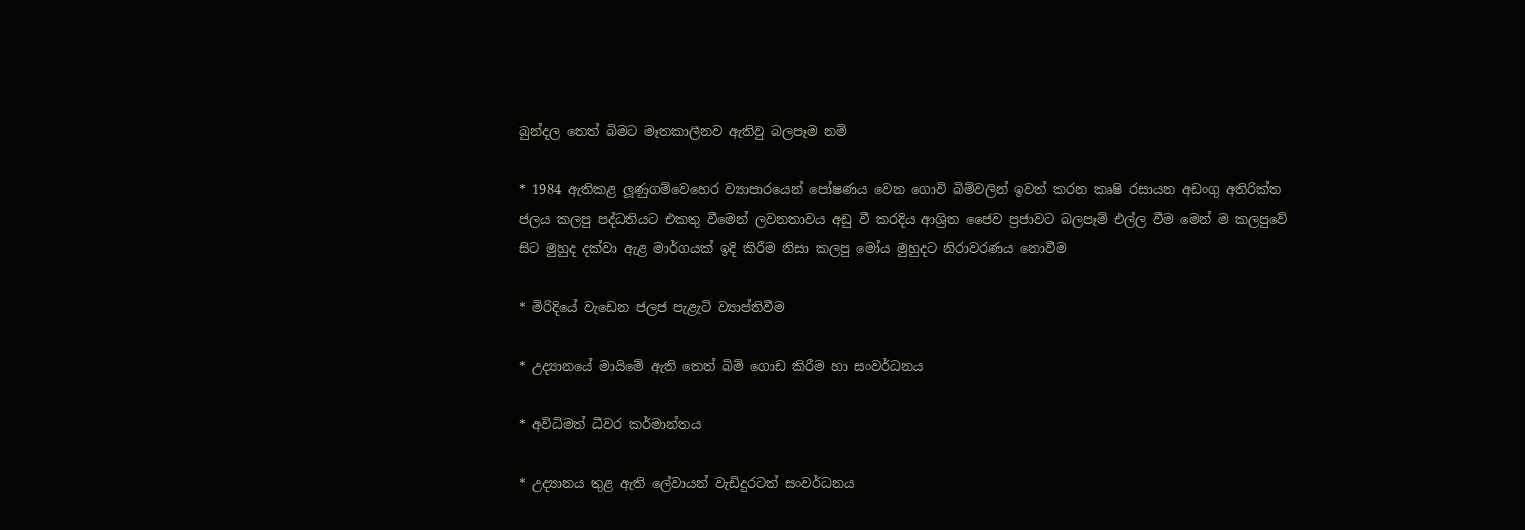බුන්දල තෙත් බිමට මෑතකාලීනව ඇතිවු බලපෑම නම්

* 1984 ඇතිකළ ලූණුගම්වෙහෙර ව්‍යාපාරයෙන් පෝෂණය වෙන ගොවි බිම්වලින් ඉවත් කරන කෘෂි රසායන අඩංගු අතිරික්ත ජලය කලපු පද්ධතියට එකතු වීමෙන් ලවනතාවය අඩු වී කරදිය ආශ්‍රිත ජෛව ප්‍රජාවට බලපෑම් එල්ල වීම මෙන් ම කලපුවේ සිට මුහුද දක්වා ඇළ මාර්ගයක් ඉදි කිරීම නිසා කලපු මෝය මුහුදට නිරාවරණය නොවීම

* මිරිදියේ වැඩෙන ජලජ පැළැටි ව්‍යාප්තිවීම

* උද්‍යානයේ මායිමේ ඇති තෙත් බිම් ගොඩ කිරීම හා සංවර්ධනය

* අවිධිමත් ධීවර කර්මාන්තය

* උද්‍යානය තුළ ඇති ලේවායන් වැඩිදුරටත් සංවර්ධනය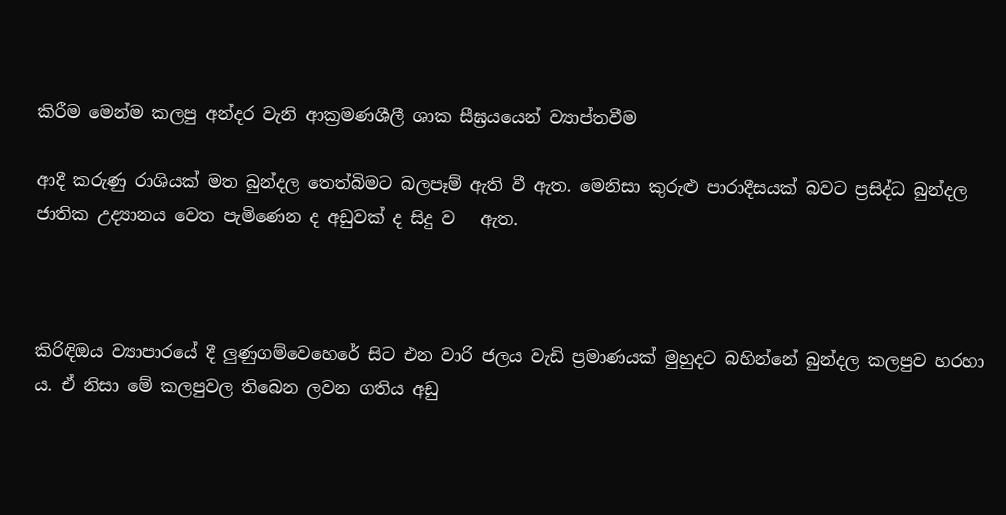කිරීම මෙන්ම කලපු අන්දර වැනි ආක්‍රමණශීලී ශාක සීඝ්‍රයයෙන් ව්‍යාප්තවීම

ආදී කරුණු රාශියක් මත බුන්දල තෙත්බිමට බලපෑම් ඇති වී ඇත. මෙනිසා කුරුළු පාරාදීසයක් බවට ප්‍රසිද්ධ බුන්දල ජාතික උද්‍යානය වෙත පැමිණෙන ද අඩුවක් ද සිදු ව   ඇත.



කිරිඳිඔය ව්‍යාපාරයේ දී ලුණුගම්වෙහෙරේ සිට එන වාරි ජලය වැඩි ප්‍රමාණයක් මුහුදට බහින්නේ බුන්දල කලපුව හරහා ය. ඒ නිසා මේ කලපුවල තිබෙන ලවන ගතිය අඩු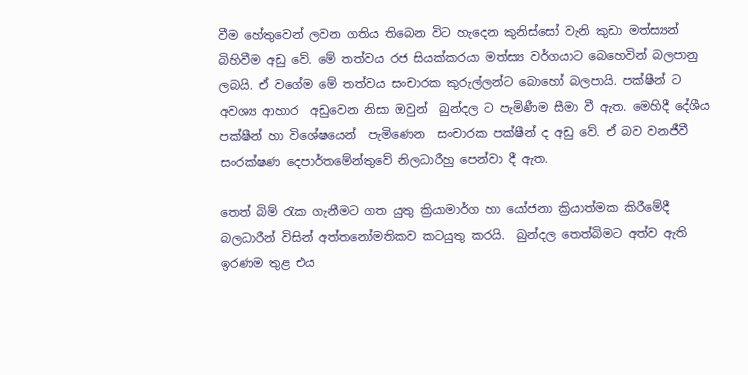වීම හේතුවෙන් ලවන ගතිය තිබෙන විට හැදෙන කුනිස්සෝ වැනි කුඩා මත්ස්‍යන් බිහිවීම අඩු වේ. මේ තත්වය රජ සියක්කරයා මත්ස්‍ය වර්ගයාට බෙහෙවින් බලපානු ලබයි. ඒ වගේම මේ තත්වය සංචාරක කුරුල්ලන්ට බොහෝ බලපායි. පක්ෂීන් ට අවශ්‍ය ආහාර  අඩුවෙන නිසා ඔවුන්  බුන්දල ට පැමිණීම සීමා වී ඇත. මෙහිදී දේශීය පක්ෂීන් හා විශේෂයෙන්  පැමිණෙන  සංචාරක පක්ෂීන් ද අඩු වේ. ඒ බව වනජීවී සංරක්ෂණ දෙපාර්තමේන්තුවේ නිලධාරීහු පෙන්වා දී ඇත.

තෙත් බිම් රැක ගැනීමට ගත යුතු ක්‍රියාමාර්ග හා යෝජනා ක්‍රියාත්මක කිරීමේදී බලධාරීන් විසින් අත්ත‍නෝමතිකව කටයුතු කරයි.  බුන්දල තෙත්බිමට අත්ව ඇති ඉරණම තුළ එය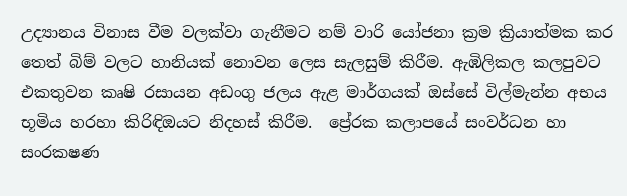උද්‍යානය විනාස වීම වලක්වා ගැනීමට නම් වාරි යෝජනා ක්‍රම ක්‍රියාත්මක කර තෙත් බිම් වලට හානියක් නොවන ලෙස සැලසුම් කිරීම. ඇඹිලිකල කලපුවට එකතුවන කෘෂි රසායන අඩංගු ජලය ඇළ මාර්ගයක් ඔස්සේ විල්මැන්න අභය භූමිය හරහා කිරිඳිඔයට නිදහස් කිරීම.  ප්‍රේරක කලාපයේ සංවර්ධන හා සංරක‍ෂණ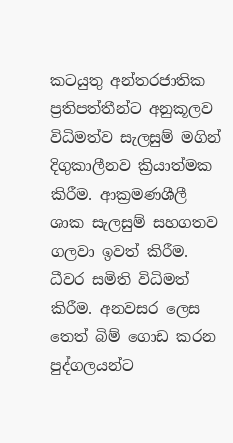කටයුතු අන්තරජාතික ප්‍රතිපත්තීන්ට අනුකූලව විධිමත්ව සැලසුම් මගින් දිගුකාලීනව ක්‍රියාත්මක කිරීම. ආක්‍රමණශීලී ශාක සැලසුම් සහගතව ගලවා ඉවත් කිරීම. ධීවර සමිති විධිමත් කිරීම. අනවසර ලෙස තෙත් බිම් ගොඩ කරන පුද්ගලයන්ට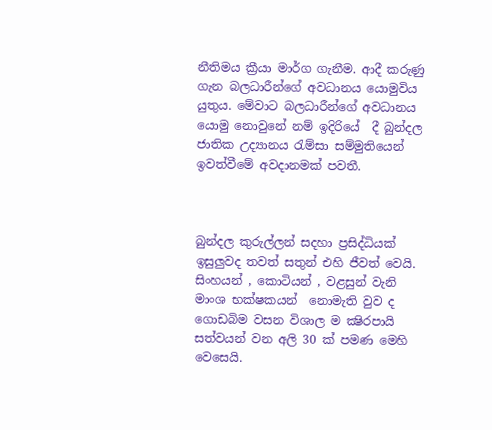නීතිමය ක්‍රීයා මාර්ග ගැනීම. ආදී කරුණු ගැන බලධාරීන්ගේ අවධානය යොමුවිය යුතුය. මේවාට බලධාරීන්ගේ අවධානය යොමු නොවුනේ නම් ඉදිරියේ  දී බුන්දල ජාතික උද්‍යානය රැම්සා සම්මුතියෙන් ඉවත්වීමේ අවදානමක් පවතී.



බුන්දල කුරුල්ලන් සදහා ප්‍රසිද්ධියක් ඉසුලුවද තවත් සතුන් එහි ජීවත් වෙයි. සිංහයන් , කොටියන් , වළසුන් වැනි මාංශ භක්ෂකයන්  නොමැති වුව ද ගොඩබිම වසන විශාල ම ක්‍ෂිරපායි සත්වයන් වන අලි 30 ක් පමණ මෙහි  වෙසෙයි.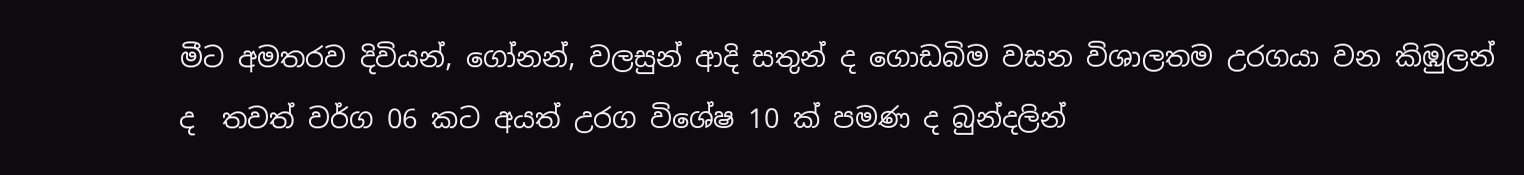මීට අමතරව දිවියන්, ගෝනන්, වලසුන් ආදි සතුන් ද ගොඩබිම වසන විශාලතම උරගයා වන කිඹුලන් ද  තවත් වර්ග 06 ක‍ට අයත් උරග විශේෂ 10 ක් පමණ ද බුන්දලින්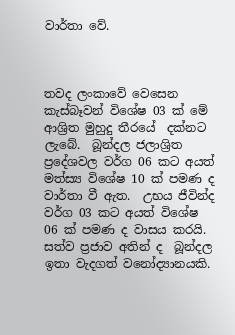වාර්තා වේ.



තවද ලංකාවේ වෙසෙන කැස්බෑවන් විශේෂ 03 ක් මේ ආශ්‍රිත මුහුදු තීරයේ  දක්නට ලැබේ.  බූන්දල‍ ජලාශ්‍රිත ප්‍රදේශවල වර්ග 06 කට අයත් මත්ස්‍ය විශේෂ 10 ක් පමණ ද වාර්තා වී ඇත.  උභය ජීවින්ද වර්ග 03 කට අයත් විශේෂ 06 ක් පමණ ද වාසය කරයි. සත්ව ප්‍රජාව අතින් ද  බූන්දල ඉතා වැදගත් වනෝද්‍යානයකි.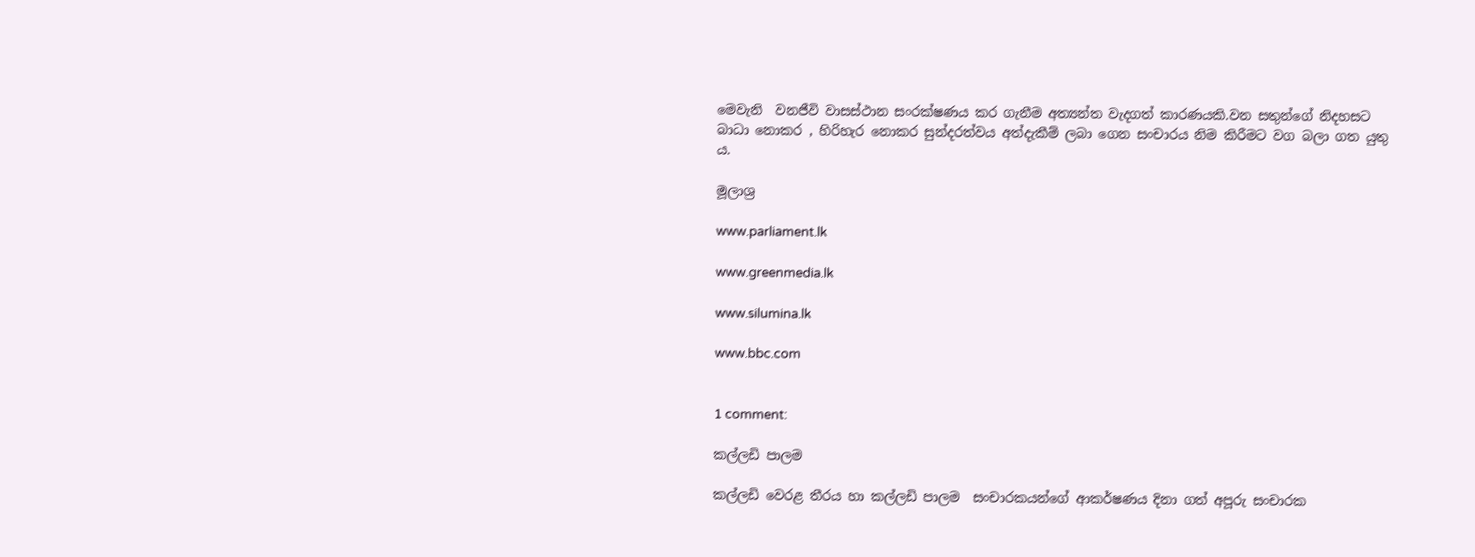මෙවැනි  වනජීවි වාසස්ථාන සංරක්ෂණය කර ගැනීම අත්‍යන්ත වැදගත් කාරණයකි.වන සතුන්ගේ නිදහසට බාධා නොකර , හිරිහැර නොකර සුන්දරත්වය අත්දැකීම් ලබා ගෙන සංචාරය නිම කිරීමට වග බලා ගත යුතු ය.

මූලාශ්‍ර

www.parliament.lk

www.greenmedia.lk

www.silumina.lk

www.bbc.com


1 comment:

කල්ලඩි පාලම

කල්ලඩි වෙරළ තීරය හා කල්ලඩි පාලම  සංචාරකයන්ගේ ආකර්ෂණය දිනා ගත් අපූරු සංචාරක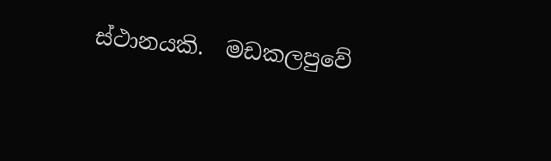ස්ථානයකි.  මඩකලපුවේ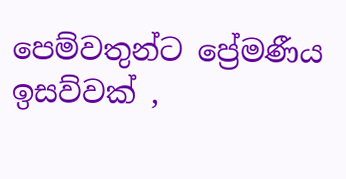පෙම්වතුන්ට ප්‍රේමණීය ඉසව්වක් ,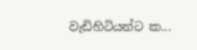වැඩිහිටියන්ට ක...